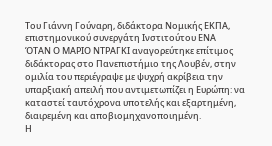Τoυ Γιάννη Γούναρη, διδάκτορα Νομικής ΕΚΠΑ, επιστημονικού συνεργάτη Ινστιτούτου ΕΝΑ
ΌΤΑΝ Ο ΜΑΡΙΟ ΝΤΡΑΓΚΙ αναγορεύτηκε επίτιμος διδάκτορας στο Πανεπιστήμιο της Λουβέν, στην ομιλία του περιέγραψε με ψυχρή ακρίβεια την υπαρξιακή απειλή που αντιμετωπίζει η Ευρώπη: να καταστεί ταυτόχρονα υποτελής και εξαρτημένη, διαιρεμένη και αποβιομηχανοποιημένη.
Η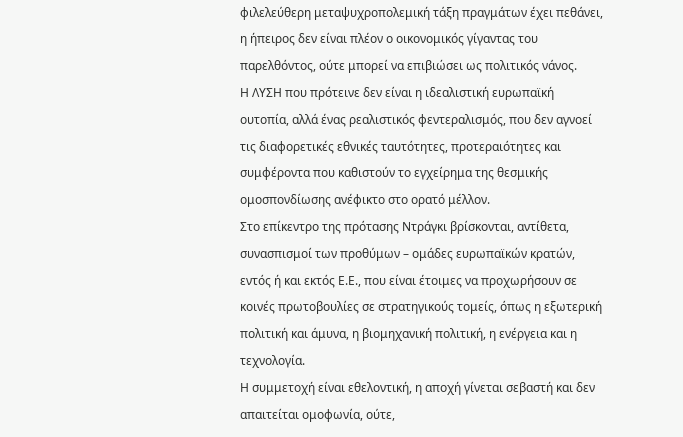φιλελεύθερη μεταψυχροπολεμική τάξη πραγμάτων έχει πεθάνει, η ήπειρος δεν είναι πλέον ο οικονομικός γίγαντας του παρελθόντος, ούτε μπορεί να επιβιώσει ως πολιτικός νάνος.
Η ΛΥΣΗ που πρότεινε δεν είναι η ιδεαλιστική ευρωπαϊκή ουτοπία, αλλά ένας ρεαλιστικός φεντεραλισμός, που δεν αγνοεί τις διαφορετικές εθνικές ταυτότητες, προτεραιότητες και συμφέροντα που καθιστούν το εγχείρημα της θεσμικής ομοσπονδίωσης ανέφικτο στο ορατό μέλλον.
Στο επίκεντρο της πρότασης Ντράγκι βρίσκονται, αντίθετα, συνασπισμοί των προθύμων – ομάδες ευρωπαϊκών κρατών, εντός ή και εκτός Ε.Ε., που είναι έτοιμες να προχωρήσουν σε κοινές πρωτοβουλίες σε στρατηγικούς τομείς, όπως η εξωτερική πολιτική και άμυνα, η βιομηχανική πολιτική, η ενέργεια και η τεχνολογία.
Η συμμετοχή είναι εθελοντική, η αποχή γίνεται σεβαστή και δεν απαιτείται ομοφωνία, ούτε,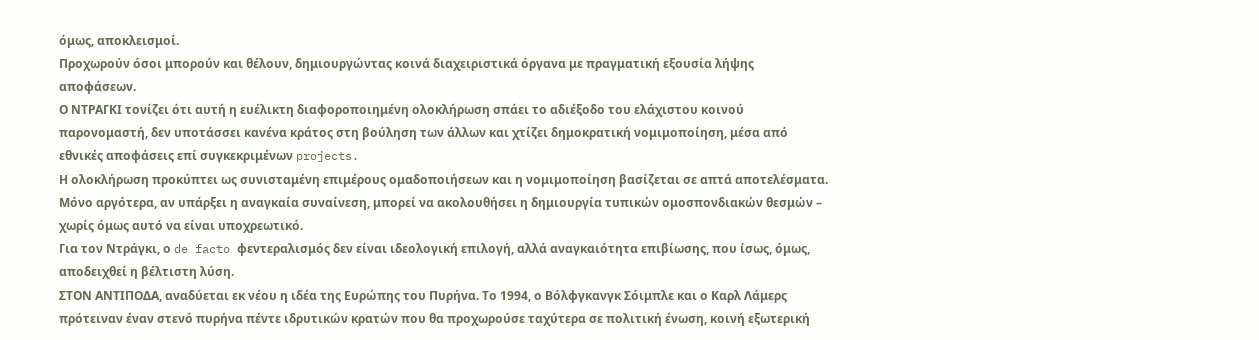όμως, αποκλεισμοί.
Προχωρούν όσοι μπορούν και θέλουν, δημιουργώντας κοινά διαχειριστικά όργανα με πραγματική εξουσία λήψης αποφάσεων.
Ο ΝΤΡΑΓΚΙ τονίζει ότι αυτή η ευέλικτη διαφοροποιημένη ολοκλήρωση σπάει το αδιέξοδο του ελάχιστου κοινού παρονομαστή, δεν υποτάσσει κανένα κράτος στη βούληση των άλλων και χτίζει δημοκρατική νομιμοποίηση, μέσα από εθνικές αποφάσεις επί συγκεκριμένων projects.
Η ολοκλήρωση προκύπτει ως συνισταμένη επιμέρους ομαδοποιήσεων και η νομιμοποίηση βασίζεται σε απτά αποτελέσματα.
Μόνο αργότερα, αν υπάρξει η αναγκαία συναίνεση, μπορεί να ακολουθήσει η δημιουργία τυπικών ομοσπονδιακών θεσμών – χωρίς όμως αυτό να είναι υποχρεωτικό.
Για τον Ντράγκι, ο de facto φεντεραλισμός δεν είναι ιδεολογική επιλογή, αλλά αναγκαιότητα επιβίωσης, που ίσως, όμως, αποδειχθεί η βέλτιστη λύση.
ΣΤΟΝ ΑΝΤΙΠΟΔΑ, αναδύεται εκ νέου η ιδέα της Ευρώπης του Πυρήνα. Το 1994, ο Βόλφγκανγκ Σόιμπλε και ο Καρλ Λάμερς πρότειναν έναν στενό πυρήνα πέντε ιδρυτικών κρατών που θα προχωρούσε ταχύτερα σε πολιτική ένωση, κοινή εξωτερική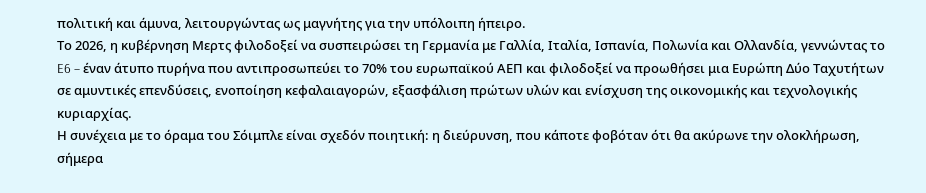πολιτική και άμυνα, λειτουργώντας ως μαγνήτης για την υπόλοιπη ήπειρο.
Το 2026, η κυβέρνηση Μερτς φιλοδοξεί να συσπειρώσει τη Γερμανία με Γαλλία, Ιταλία, Ισπανία, Πολωνία και Ολλανδία, γεννώντας το E6 – έναν άτυπο πυρήνα που αντιπροσωπεύει το 70% του ευρωπαϊκού ΑΕΠ και φιλοδοξεί να προωθήσει μια Ευρώπη Δύο Ταχυτήτων σε αμυντικές επενδύσεις, ενοποίηση κεφαλαιαγορών, εξασφάλιση πρώτων υλών και ενίσχυση της οικονομικής και τεχνολογικής κυριαρχίας.
Η συνέχεια με το όραμα του Σόιμπλε είναι σχεδόν ποιητική: η διεύρυνση, που κάποτε φοβόταν ότι θα ακύρωνε την ολοκλήρωση, σήμερα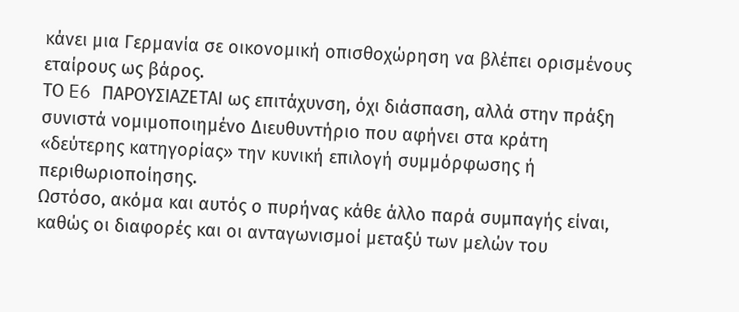κάνει μια Γερμανία σε οικονομική οπισθοχώρηση να βλέπει ορισμένους εταίρους ως βάρος.
ΤΟ E6 ΠΑΡΟΥΣΙΑΖΕΤΑΙ ως επιτάχυνση, όχι διάσπαση, αλλά στην πράξη συνιστά νομιμοποιημένο Διευθυντήριο που αφήνει στα κράτη «δεύτερης κατηγορίας» την κυνική επιλογή συμμόρφωσης ή περιθωριοποίησης.
Ωστόσο, ακόμα και αυτός ο πυρήνας κάθε άλλο παρά συμπαγής είναι, καθώς οι διαφορές και οι ανταγωνισμοί μεταξύ των μελών του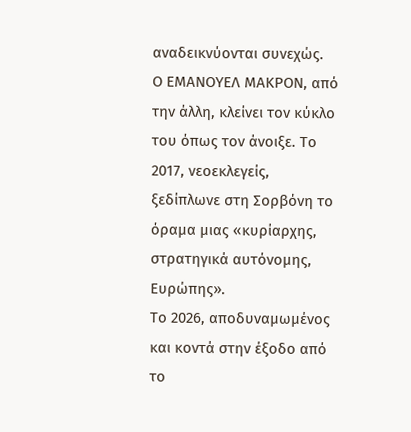αναδεικνύονται συνεχώς.
Ο ΕΜΑΝΟΥΕΛ ΜΑΚΡΟΝ, από την άλλη, κλείνει τον κύκλο του όπως τον άνοιξε. Το 2017, νεοεκλεγείς, ξεδίπλωνε στη Σορβόνη το όραμα μιας «κυρίαρχης, στρατηγικά αυτόνομης, Ευρώπης».
Το 2026, αποδυναμωμένος και κοντά στην έξοδο από το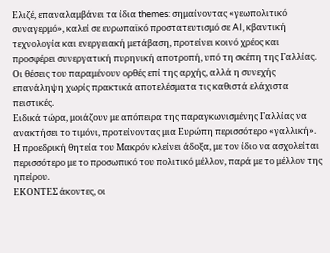Ελιζέ, επαναλαμβάνει τα ίδια themes: σημαίνοντας «γεωπολιτικό συναγερμό», καλεί σε ευρωπαϊκό προστατευτισμό σε AI, κβαντική
τεχνολογία και ενεργειακή μετάβαση, προτείνει κοινό χρέος και προσφέρει συνεργατική πυρηνική αποτροπή, υπό τη σκέπη της Γαλλίας.
Οι θέσεις του παραμένουν ορθές επί της αρχής, αλλά η συνεχής επανάληψη χωρίς πρακτικά αποτελέσματα τις καθιστά ελάχιστα πειστικές.
Ειδικά τώρα, μοιάζουν με απόπειρα της παραγκωνισμένης Γαλλίας να ανακτήσει το τιμόνι, προτείνοντας μια Ευρώπη περισσότερο «γαλλική».
Η προεδρική θητεία του Μακρόν κλείνει άδοξα, με τον ίδιο να ασχολείται περισσότερο με το προσωπικό του πολιτικό μέλλον, παρά με το μέλλον της ηπείρου.
ΕΚΟΝΤΕΣ άκοντες, οι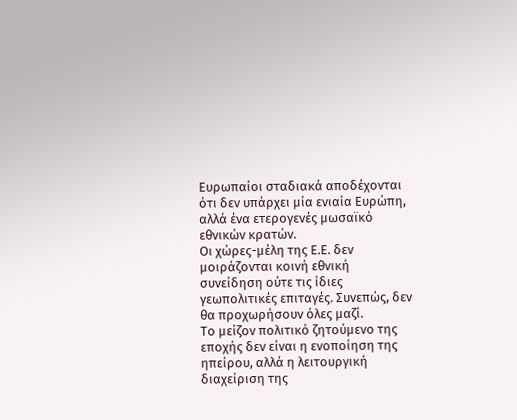Ευρωπαίοι σταδιακά αποδέχονται ότι δεν υπάρχει μία ενιαία Ευρώπη, αλλά ένα ετερογενές μωσαϊκό εθνικών κρατών.
Οι χώρες-μέλη της Ε.Ε. δεν μοιράζονται κοινή εθνική συνείδηση ούτε τις ίδιες γεωπολιτικές επιταγές. Συνεπώς, δεν θα προχωρήσουν όλες μαζί.
Το μείζον πολιτικό ζητούμενο της εποχής δεν είναι η ενοποίηση της ηπείρου, αλλά η λειτουργική διαχείριση της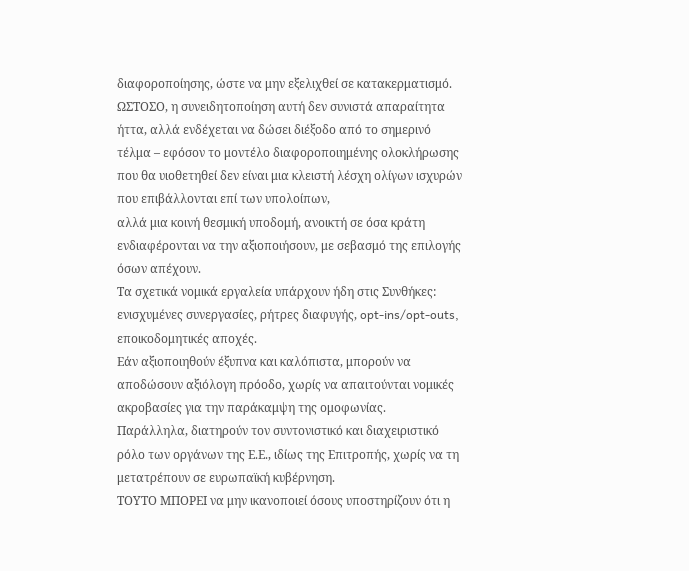διαφοροποίησης, ώστε να μην εξελιχθεί σε κατακερματισμό.
ΩΣΤΟΣΟ, η συνειδητοποίηση αυτή δεν συνιστά απαραίτητα ήττα, αλλά ενδέχεται να δώσει διέξοδο από το σημερινό τέλμα – εφόσον το μοντέλο διαφοροποιημένης ολοκλήρωσης που θα υιοθετηθεί δεν είναι μια κλειστή λέσχη ολίγων ισχυρών που επιβάλλονται επί των υπολοίπων,
αλλά μια κοινή θεσμική υποδομή, ανοικτή σε όσα κράτη ενδιαφέρονται να την αξιοποιήσουν, με σεβασμό της επιλογής όσων απέχουν.
Τα σχετικά νομικά εργαλεία υπάρχουν ήδη στις Συνθήκες: ενισχυμένες συνεργασίες, ρήτρες διαφυγής, opt-ins/opt-outs, εποικοδομητικές αποχές.
Εάν αξιοποιηθούν έξυπνα και καλόπιστα, μπορούν να αποδώσουν αξιόλογη πρόοδο, χωρίς να απαιτούνται νομικές ακροβασίες για την παράκαμψη της ομοφωνίας.
Παράλληλα, διατηρούν τον συντονιστικό και διαχειριστικό ρόλο των οργάνων της Ε.Ε., ιδίως της Επιτροπής, χωρίς να τη μετατρέπουν σε ευρωπαϊκή κυβέρνηση.
ΤΟΥΤΟ ΜΠΟΡΕΙ να μην ικανοποιεί όσους υποστηρίζουν ότι η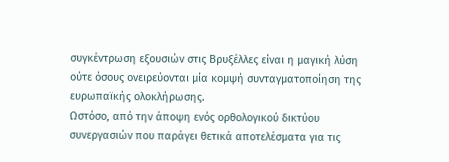συγκέντρωση εξουσιών στις Βρυξέλλες είναι η μαγική λύση ούτε όσους ονειρεύονται μία κομψή συνταγματοποίηση της
ευρωπαϊκής ολοκλήρωσης.
Ωστόσο, από την άποψη ενός ορθολογικού δικτύου συνεργασιών που παράγει θετικά αποτελέσματα για τις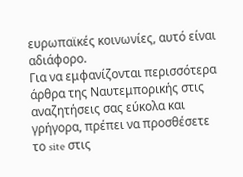ευρωπαϊκές κοινωνίες, αυτό είναι αδιάφορο.
Για να εμφανίζονται περισσότερα άρθρα της Ναυτεμπορικής στις αναζητήσεις σας εύκολα και γρήγορα, πρέπει να προσθέσετε το site στις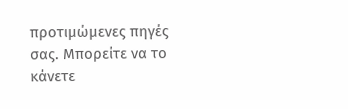προτιμώμενες πηγές σας. Μπορείτε να το κάνετε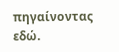πηγαίνοντας εδώ.